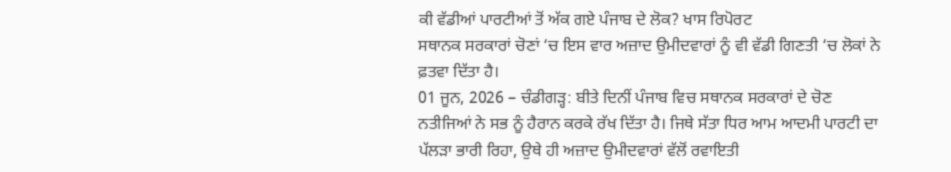ਕੀ ਵੱਡੀਆਂ ਪਾਰਟੀਆਂ ਤੋਂ ਅੱਕ ਗਏ ਪੰਜਾਬ ਦੇ ਲੋਕ? ਖਾਸ ਰਿਪੋਰਟ
ਸਥਾਨਕ ਸਰਕਾਰਾਂ ਚੋਣਾਂ ‘ਚ ਇਸ ਵਾਰ ਅਜ਼ਾਦ ਉਮੀਦਵਾਰਾਂ ਨੂੰ ਵੀ ਵੱਡੀ ਗਿਣਤੀ ‘ਚ ਲੋਕਾਂ ਨੇ ਫ਼ਤਵਾ ਦਿੱਤਾ ਹੈ।
01 ਜੂਨ, 2026 – ਚੰਡੀਗੜ੍ਹ: ਬੀਤੇ ਦਿਨੀਂ ਪੰਜਾਬ ਵਿਚ ਸਥਾਨਕ ਸਰਕਾਰਾਂ ਦੇ ਚੋਣ ਨਤੀਜਿਆਂ ਨੇ ਸਭ ਨੂੰ ਹੈਰਾਨ ਕਰਕੇ ਰੱਖ ਦਿੱਤਾ ਹੈ। ਜਿਥੇ ਸੱਤਾ ਧਿਰ ਆਮ ਆਦਮੀ ਪਾਰਟੀ ਦਾ ਪੱਲੜਾ ਭਾਰੀ ਰਿਹਾ, ਉਥੇ ਹੀ ਅਜ਼ਾਦ ਉਮੀਦਵਾਰਾਂ ਵੱਲੋਂ ਰਵਾਇਤੀ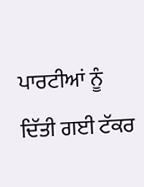ਪਾਰਟੀਆਂ ਨੂੰ ਦਿੱਤੀ ਗਈ ਟੱਕਰ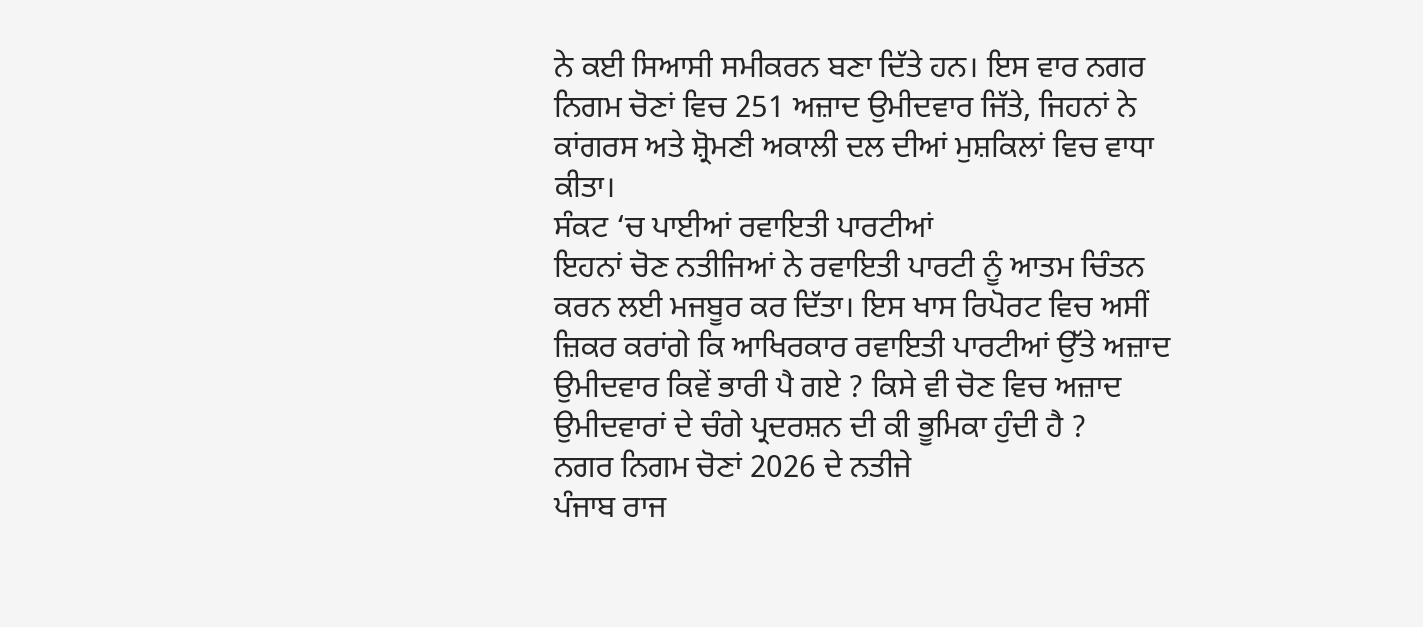ਨੇ ਕਈ ਸਿਆਸੀ ਸਮੀਕਰਨ ਬਣਾ ਦਿੱਤੇ ਹਨ। ਇਸ ਵਾਰ ਨਗਰ ਨਿਗਮ ਚੋਣਾਂ ਵਿਚ 251 ਅਜ਼ਾਦ ਉਮੀਦਵਾਰ ਜਿੱਤੇ, ਜਿਹਨਾਂ ਨੇ ਕਾਂਗਰਸ ਅਤੇ ਸ਼੍ਰੋਮਣੀ ਅਕਾਲੀ ਦਲ ਦੀਆਂ ਮੁਸ਼ਕਿਲਾਂ ਵਿਚ ਵਾਧਾ ਕੀਤਾ।
ਸੰਕਟ ‘ਚ ਪਾਈਆਂ ਰਵਾਇਤੀ ਪਾਰਟੀਆਂ
ਇਹਨਾਂ ਚੋਣ ਨਤੀਜਿਆਂ ਨੇ ਰਵਾਇਤੀ ਪਾਰਟੀ ਨੂੰ ਆਤਮ ਚਿੰਤਨ ਕਰਨ ਲਈ ਮਜਬੂਰ ਕਰ ਦਿੱਤਾ। ਇਸ ਖਾਸ ਰਿਪੋਰਟ ਵਿਚ ਅਸੀਂ ਜ਼ਿਕਰ ਕਰਾਂਗੇ ਕਿ ਆਖਿਰਕਾਰ ਰਵਾਇਤੀ ਪਾਰਟੀਆਂ ਉੱਤੇ ਅਜ਼ਾਦ ਉਮੀਦਵਾਰ ਕਿਵੇਂ ਭਾਰੀ ਪੈ ਗਏ ? ਕਿਸੇ ਵੀ ਚੋਣ ਵਿਚ ਅਜ਼ਾਦ ਉਮੀਦਵਾਰਾਂ ਦੇ ਚੰਗੇ ਪ੍ਰਦਰਸ਼ਨ ਦੀ ਕੀ ਭੂਮਿਕਾ ਹੁੰਦੀ ਹੈ ?
ਨਗਰ ਨਿਗਮ ਚੋਣਾਂ 2026 ਦੇ ਨਤੀਜੇ
ਪੰਜਾਬ ਰਾਜ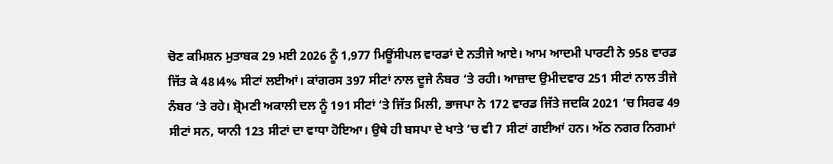ਚੋਣ ਕਮਿਸ਼ਨ ਮੁਤਾਬਕ 29 ਮਈ 2026 ਨੂੰ 1,977 ਮਿਊਂਸੀਪਲ ਵਾਰਡਾਂ ਦੇ ਨਤੀਜੇ ਆਏ। ਆਮ ਆਦਮੀ ਪਾਰਟੀ ਨੇ 958 ਵਾਰਡ ਜਿੱਤ ਕੇ 48।4% ਸੀਟਾਂ ਲਈਆਂ। ਕਾਂਗਰਸ 397 ਸੀਟਾਂ ਨਾਲ ਦੂਜੇ ਨੰਬਰ ‘ਤੇ ਰਹੀ। ਆਜ਼ਾਦ ਉਮੀਦਵਾਰ 251 ਸੀਟਾਂ ਨਾਲ ਤੀਜੇ ਨੰਬਰ ‘ਤੇ ਰਹੇ। ਸ਼੍ਰੋਮਣੀ ਅਕਾਲੀ ਦਲ ਨੂੰ 191 ਸੀਟਾਂ ‘ਤੇ ਜਿੱਤ ਮਿਲੀ, ਭਾਜਪਾ ਨੇ 172 ਵਾਰਡ ਜਿੱਤੇ ਜਦਕਿ 2021 ‘ਚ ਸਿਰਫ 49 ਸੀਟਾਂ ਸਨ, ਯਾਨੀ 123 ਸੀਟਾਂ ਦਾ ਵਾਧਾ ਹੋਇਆ। ਉਥੇ ਹੀ ਬਸਪਾ ਦੇ ਖਾਤੇ ‘ਚ ਵੀ 7 ਸੀਟਾਂ ਗਈਆਂ ਹਨ। ਅੱਠ ਨਗਰ ਨਿਗਮਾਂ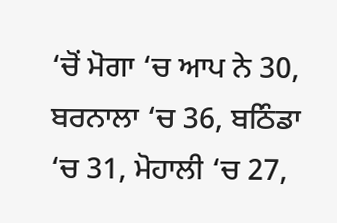‘ਚੋਂ ਮੋਗਾ ‘ਚ ਆਪ ਨੇ 30, ਬਰਨਾਲਾ ‘ਚ 36, ਬਠਿੰਡਾ ‘ਚ 31, ਮੋਹਾਲੀ ‘ਚ 27,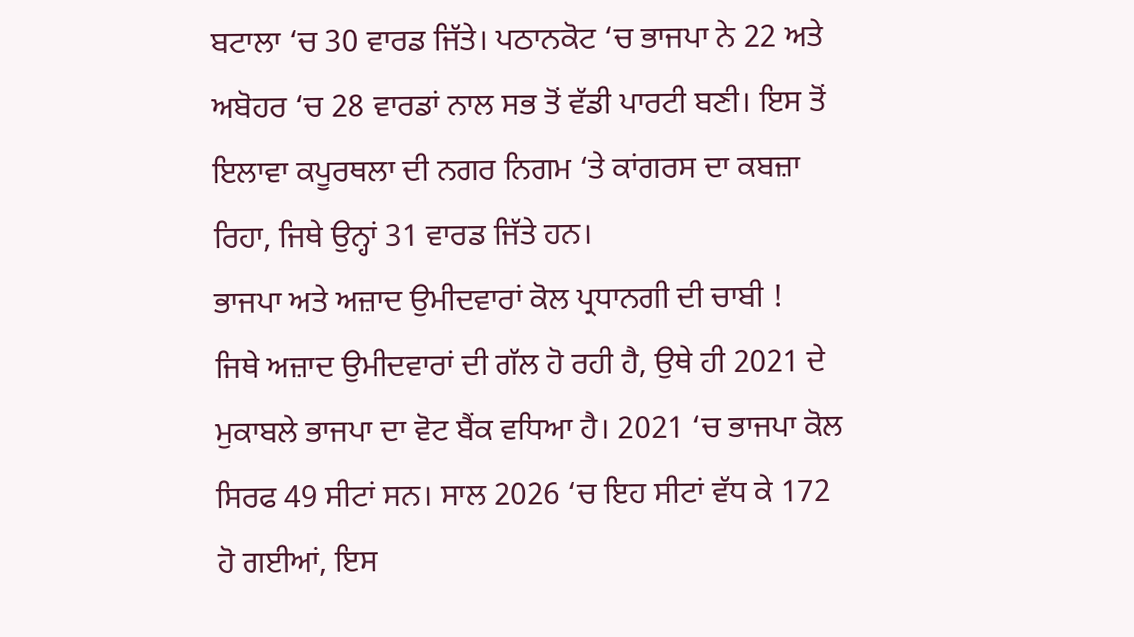ਬਟਾਲਾ ‘ਚ 30 ਵਾਰਡ ਜਿੱਤੇ। ਪਠਾਨਕੋਟ ‘ਚ ਭਾਜਪਾ ਨੇ 22 ਅਤੇ ਅਬੋਹਰ ‘ਚ 28 ਵਾਰਡਾਂ ਨਾਲ ਸਭ ਤੋਂ ਵੱਡੀ ਪਾਰਟੀ ਬਣੀ। ਇਸ ਤੋਂ ਇਲਾਵਾ ਕਪੂਰਥਲਾ ਦੀ ਨਗਰ ਨਿਗਮ ‘ਤੇ ਕਾਂਗਰਸ ਦਾ ਕਬਜ਼ਾ ਰਿਹਾ, ਜਿਥੇ ਉਨ੍ਹਾਂ 31 ਵਾਰਡ ਜਿੱਤੇ ਹਨ।
ਭਾਜਪਾ ਅਤੇ ਅਜ਼ਾਦ ਉਮੀਦਵਾਰਾਂ ਕੋਲ ਪ੍ਰਧਾਨਗੀ ਦੀ ਚਾਬੀ !
ਜਿਥੇ ਅਜ਼ਾਦ ਉਮੀਦਵਾਰਾਂ ਦੀ ਗੱਲ ਹੋ ਰਹੀ ਹੈ, ਉਥੇ ਹੀ 2021 ਦੇ ਮੁਕਾਬਲੇ ਭਾਜਪਾ ਦਾ ਵੋਟ ਬੈਂਕ ਵਧਿਆ ਹੈ। 2021 ‘ਚ ਭਾਜਪਾ ਕੋਲ ਸਿਰਫ 49 ਸੀਟਾਂ ਸਨ। ਸਾਲ 2026 ‘ਚ ਇਹ ਸੀਟਾਂ ਵੱਧ ਕੇ 172 ਹੋ ਗਈਆਂ, ਇਸ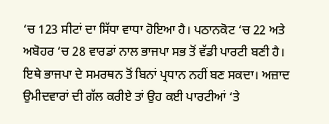‘ਚ 123 ਸੀਟਾਂ ਦਾ ਸਿੱਧਾ ਵਾਧਾ ਹੋਇਆ ਹੈ। ਪਠਾਨਕੋਟ ‘ਚ 22 ਅਤੇ ਅਬੋਹਰ ‘ਚ 28 ਵਾਰਡਾਂ ਨਾਲ ਭਾਜਪਾ ਸਭ ਤੋਂ ਵੱਡੀ ਪਾਰਟੀ ਬਣੀ ਹੈ। ਇਥੇ ਭਾਜਪਾ ਦੇ ਸਮਰਥਨ ਤੋਂ ਬਿਨਾਂ ਪ੍ਰਧਾਨ ਨਹੀਂ ਬਣ ਸਕਦਾ। ਅਜ਼ਾਦ ਉਮੀਦਵਾਰਾਂ ਦੀ ਗੱਲ ਕਰੀਏ ਤਾਂ ਉਹ ਕਈ ਪਾਰਟੀਆਂ ‘ਤੇ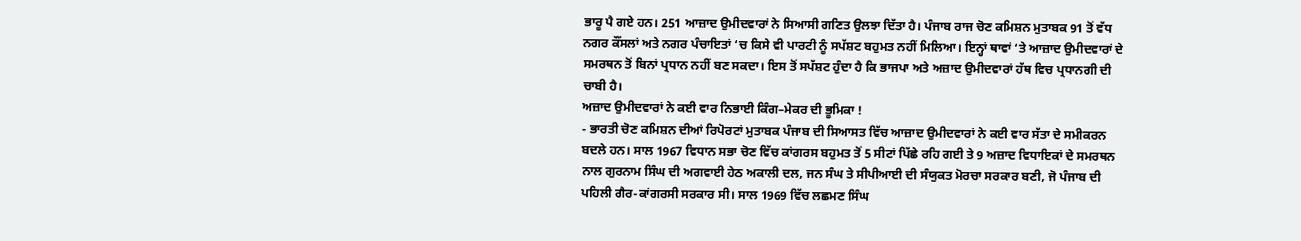ਭਾਰੂ ਪੈ ਗਏ ਹਨ। 251 ਆਜ਼ਾਦ ਉਮੀਦਵਾਰਾਂ ਨੇ ਸਿਆਸੀ ਗਣਿਤ ਉਲਝਾ ਦਿੱਤਾ ਹੈ। ਪੰਜਾਬ ਰਾਜ ਚੋਣ ਕਮਿਸ਼ਨ ਮੁਤਾਬਕ 91 ਤੋਂ ਵੱਧ ਨਗਰ ਕੌਂਸਲਾਂ ਅਤੇ ਨਗਰ ਪੰਚਾਇਤਾਂ ‘ਚ ਕਿਸੇ ਵੀ ਪਾਰਟੀ ਨੂੰ ਸਪੱਸ਼ਟ ਬਹੁਮਤ ਨਹੀਂ ਮਿਲਿਆ। ਇਨ੍ਹਾਂ ਥਾਵਾਂ ‘ਤੇ ਆਜ਼ਾਦ ਉਮੀਦਵਾਰਾਂ ਦੇ ਸਮਰਥਨ ਤੋਂ ਬਿਨਾਂ ਪ੍ਰਧਾਨ ਨਹੀਂ ਬਣ ਸਕਦਾ। ਇਸ ਤੋਂ ਸਪੱਸ਼ਟ ਹੁੰਦਾ ਹੈ ਕਿ ਭਾਜਪਾ ਅਤੇ ਅਜ਼ਾਦ ਉਮੀਦਵਾਰਾਂ ਹੱਥ ਵਿਚ ਪ੍ਰਧਾਨਗੀ ਦੀ ਚਾਬੀ ਹੈ।
ਅਜ਼ਾਦ ਉਮੀਦਵਾਰਾਂ ਨੇ ਕਈ ਵਾਰ ਨਿਭਾਈ ਕਿੰਗ–ਮੇਕਰ ਦੀ ਭੂਮਿਕਾ !
- ਭਾਰਤੀ ਚੋਣ ਕਮਿਸ਼ਨ ਦੀਆਂ ਰਿਪੋਰਟਾਂ ਮੁਤਾਬਕ ਪੰਜਾਬ ਦੀ ਸਿਆਸਤ ਵਿੱਚ ਆਜ਼ਾਦ ਉਮੀਦਵਾਰਾਂ ਨੇ ਕਈ ਵਾਰ ਸੱਤਾ ਦੇ ਸਮੀਕਰਨ ਬਦਲੇ ਹਨ। ਸਾਲ 1967 ਵਿਧਾਨ ਸਭਾ ਚੋਣ ਵਿੱਚ ਕਾਂਗਰਸ ਬਹੁਮਤ ਤੋਂ 5 ਸੀਟਾਂ ਪਿੱਛੇ ਰਹਿ ਗਈ ਤੇ 9 ਅਜ਼ਾਦ ਵਿਧਾਇਕਾਂ ਦੇ ਸਮਰਥਨ ਨਾਲ ਗੁਰਨਾਮ ਸਿੰਘ ਦੀ ਅਗਵਾਈ ਹੇਠ ਅਕਾਲੀ ਦਲ, ਜਨ ਸੰਘ ਤੇ ਸੀਪੀਆਈ ਦੀ ਸੰਯੁਕਤ ਮੋਰਚਾ ਸਰਕਾਰ ਬਣੀ, ਜੋ ਪੰਜਾਬ ਦੀ ਪਹਿਲੀ ਗੈਰ-ਕਾਂਗਰਸੀ ਸਰਕਾਰ ਸੀ। ਸਾਲ 1969 ਵਿੱਚ ਲਛਮਣ ਸਿੰਘ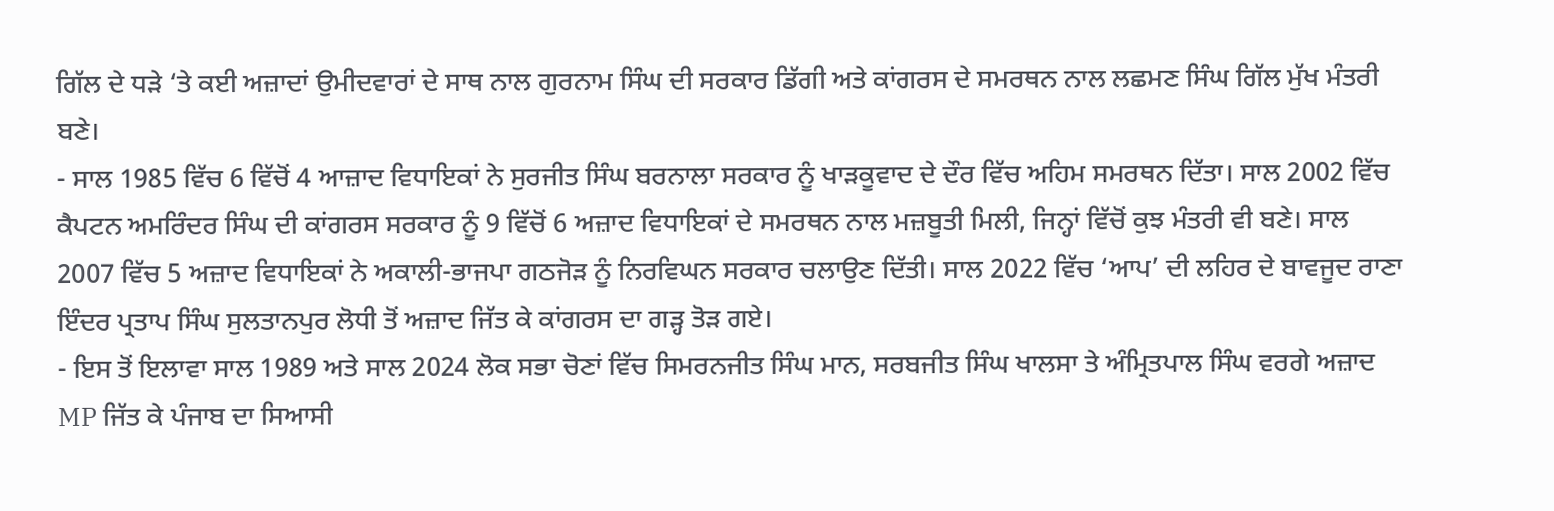ਗਿੱਲ ਦੇ ਧੜੇ ‘ਤੇ ਕਈ ਅਜ਼ਾਦਾਂ ਉਮੀਦਵਾਰਾਂ ਦੇ ਸਾਥ ਨਾਲ ਗੁਰਨਾਮ ਸਿੰਘ ਦੀ ਸਰਕਾਰ ਡਿੱਗੀ ਅਤੇ ਕਾਂਗਰਸ ਦੇ ਸਮਰਥਨ ਨਾਲ ਲਛਮਣ ਸਿੰਘ ਗਿੱਲ ਮੁੱਖ ਮੰਤਰੀ ਬਣੇ।
- ਸਾਲ 1985 ਵਿੱਚ 6 ਵਿੱਚੋਂ 4 ਆਜ਼ਾਦ ਵਿਧਾਇਕਾਂ ਨੇ ਸੁਰਜੀਤ ਸਿੰਘ ਬਰਨਾਲਾ ਸਰਕਾਰ ਨੂੰ ਖਾੜਕੂਵਾਦ ਦੇ ਦੌਰ ਵਿੱਚ ਅਹਿਮ ਸਮਰਥਨ ਦਿੱਤਾ। ਸਾਲ 2002 ਵਿੱਚ ਕੈਪਟਨ ਅਮਰਿੰਦਰ ਸਿੰਘ ਦੀ ਕਾਂਗਰਸ ਸਰਕਾਰ ਨੂੰ 9 ਵਿੱਚੋਂ 6 ਅਜ਼ਾਦ ਵਿਧਾਇਕਾਂ ਦੇ ਸਮਰਥਨ ਨਾਲ ਮਜ਼ਬੂਤੀ ਮਿਲੀ, ਜਿਨ੍ਹਾਂ ਵਿੱਚੋਂ ਕੁਝ ਮੰਤਰੀ ਵੀ ਬਣੇ। ਸਾਲ 2007 ਵਿੱਚ 5 ਅਜ਼ਾਦ ਵਿਧਾਇਕਾਂ ਨੇ ਅਕਾਲੀ-ਭਾਜਪਾ ਗਠਜੋੜ ਨੂੰ ਨਿਰਵਿਘਨ ਸਰਕਾਰ ਚਲਾਉਣ ਦਿੱਤੀ। ਸਾਲ 2022 ਵਿੱਚ ‘ਆਪ’ ਦੀ ਲਹਿਰ ਦੇ ਬਾਵਜੂਦ ਰਾਣਾ ਇੰਦਰ ਪ੍ਰਤਾਪ ਸਿੰਘ ਸੁਲਤਾਨਪੁਰ ਲੋਧੀ ਤੋਂ ਅਜ਼ਾਦ ਜਿੱਤ ਕੇ ਕਾਂਗਰਸ ਦਾ ਗੜ੍ਹ ਤੋੜ ਗਏ।
- ਇਸ ਤੋਂ ਇਲਾਵਾ ਸਾਲ 1989 ਅਤੇ ਸਾਲ 2024 ਲੋਕ ਸਭਾ ਚੋਣਾਂ ਵਿੱਚ ਸਿਮਰਨਜੀਤ ਸਿੰਘ ਮਾਨ, ਸਰਬਜੀਤ ਸਿੰਘ ਖਾਲਸਾ ਤੇ ਅੰਮ੍ਰਿਤਪਾਲ ਸਿੰਘ ਵਰਗੇ ਅਜ਼ਾਦ MP ਜਿੱਤ ਕੇ ਪੰਜਾਬ ਦਾ ਸਿਆਸੀ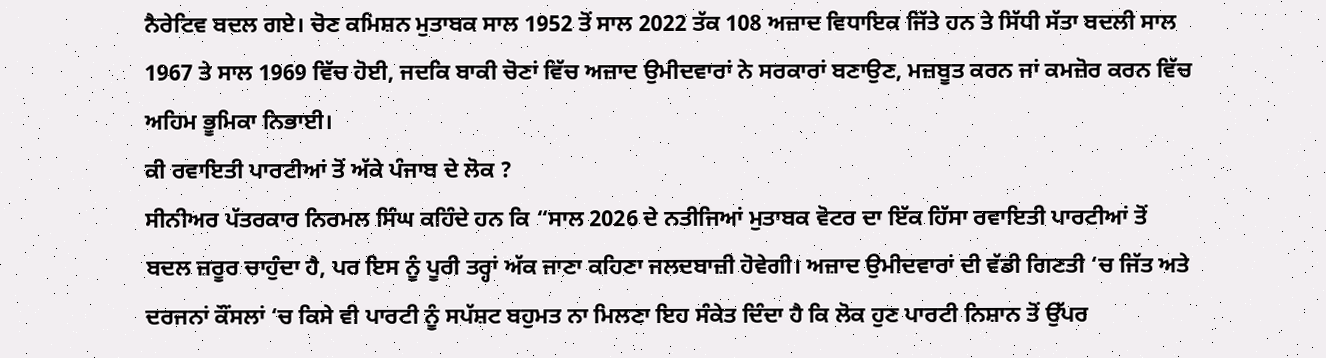ਨੈਰੇਟਿਵ ਬਦਲ ਗਏ। ਚੋਣ ਕਮਿਸ਼ਨ ਮੁਤਾਬਕ ਸਾਲ 1952 ਤੋਂ ਸਾਲ 2022 ਤੱਕ 108 ਅਜ਼ਾਦ ਵਿਧਾਇਕ ਜਿੱਤੇ ਹਨ ਤੇ ਸਿੱਧੀ ਸੱਤਾ ਬਦਲੀ ਸਾਲ 1967 ਤੇ ਸਾਲ 1969 ਵਿੱਚ ਹੋਈ, ਜਦਕਿ ਬਾਕੀ ਚੋਣਾਂ ਵਿੱਚ ਅਜ਼ਾਦ ਉਮੀਦਵਾਰਾਂ ਨੇ ਸਰਕਾਰਾਂ ਬਣਾਉਣ, ਮਜ਼ਬੂਤ ਕਰਨ ਜਾਂ ਕਮਜ਼ੋਰ ਕਰਨ ਵਿੱਚ ਅਹਿਮ ਭੂਮਿਕਾ ਨਿਭਾਈ।
ਕੀ ਰਵਾਇਤੀ ਪਾਰਟੀਆਂ ਤੋਂ ਅੱਕੇ ਪੰਜਾਬ ਦੇ ਲੋਕ ?
ਸੀਨੀਅਰ ਪੱਤਰਕਾਰ ਨਿਰਮਲ ਸਿੰਘ ਕਹਿੰਦੇ ਹਨ ਕਿ “ਸਾਲ 2026 ਦੇ ਨਤੀਜਿਆਂ ਮੁਤਾਬਕ ਵੋਟਰ ਦਾ ਇੱਕ ਹਿੱਸਾ ਰਵਾਇਤੀ ਪਾਰਟੀਆਂ ਤੋਂ ਬਦਲ ਜ਼ਰੂਰ ਚਾਹੁੰਦਾ ਹੈ, ਪਰ ਇਸ ਨੂੰ ਪੂਰੀ ਤਰ੍ਹਾਂ ਅੱਕ ਜਾਣਾ ਕਹਿਣਾ ਜਲਦਬਾਜ਼ੀ ਹੋਵੇਗੀ। ਅਜ਼ਾਦ ਉਮੀਦਵਾਰਾਂ ਦੀ ਵੱਡੀ ਗਿਣਤੀ ‘ਚ ਜਿੱਤ ਅਤੇ ਦਰਜਨਾਂ ਕੌਂਸਲਾਂ ‘ਚ ਕਿਸੇ ਵੀ ਪਾਰਟੀ ਨੂੰ ਸਪੱਸ਼ਟ ਬਹੁਮਤ ਨਾ ਮਿਲਣਾ ਇਹ ਸੰਕੇਤ ਦਿੰਦਾ ਹੈ ਕਿ ਲੋਕ ਹੁਣ ਪਾਰਟੀ ਨਿਸ਼ਾਨ ਤੋਂ ਉੱਪਰ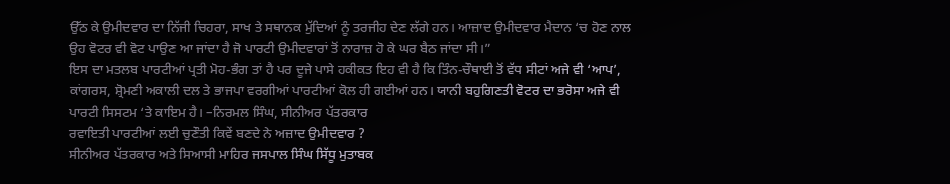ਉੱਠ ਕੇ ਉਮੀਦਵਾਰ ਦਾ ਨਿੱਜੀ ਚਿਹਰਾ, ਸਾਖ ਤੇ ਸਥਾਨਕ ਮੁੱਦਿਆਂ ਨੂੰ ਤਰਜੀਹ ਦੇਣ ਲੱਗੇ ਹਨ। ਆਜ਼ਾਦ ਉਮੀਦਵਾਰ ਮੈਦਾਨ ‘ਚ ਹੋਣ ਨਾਲ ਉਹ ਵੋਟਰ ਵੀ ਵੋਟ ਪਾਉਣ ਆ ਜਾਂਦਾ ਹੈ ਜੋ ਪਾਰਟੀ ਉਮੀਦਵਾਰਾਂ ਤੋਂ ਨਾਰਾਜ਼ ਹੋ ਕੇ ਘਰ ਬੈਠ ਜਾਂਦਾ ਸੀ।”
ਇਸ ਦਾ ਮਤਲਬ ਪਾਰਟੀਆਂ ਪ੍ਰਤੀ ਮੋਹ-ਭੰਗ ਤਾਂ ਹੈ ਪਰ ਦੂਜੇ ਪਾਸੇ ਹਕੀਕਤ ਇਹ ਵੀ ਹੈ ਕਿ ਤਿੰਨ-ਚੌਥਾਈ ਤੋਂ ਵੱਧ ਸੀਟਾਂ ਅਜੇ ਵੀ ‘ਆਪ’, ਕਾਂਗਰਸ, ਸ਼੍ਰੋਮਣੀ ਅਕਾਲੀ ਦਲ ਤੇ ਭਾਜਪਾ ਵਰਗੀਆਂ ਪਾਰਟੀਆਂ ਕੋਲ ਹੀ ਗਈਆਂ ਹਨ। ਯਾਨੀ ਬਹੁਗਿਣਤੀ ਵੋਟਰ ਦਾ ਭਰੋਸਾ ਅਜੇ ਵੀ ਪਾਰਟੀ ਸਿਸਟਮ ‘ਤੇ ਕਾਇਮ ਹੈ। –ਨਿਰਮਲ ਸਿੰਘ, ਸੀਨੀਅਰ ਪੱਤਰਕਾਰ
ਰਵਾਇਤੀ ਪਾਰਟੀਆਂ ਲਈ ਚੁਣੌਤੀ ਕਿਵੇਂ ਬਣਦੇ ਨੇ ਅਜ਼ਾਦ ਉਮੀਦਵਾਰ ?
ਸੀਨੀਅਰ ਪੱਤਰਕਾਰ ਅਤੇ ਸਿਆਸੀ ਮਾਹਿਰ ਜਸਪਾਲ ਸਿੰਘ ਸਿੱਧੂ ਮੁਤਾਬਕ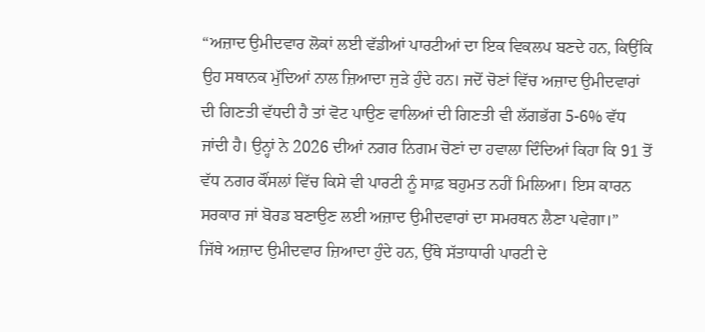“ਅਜ਼ਾਦ ਉਮੀਦਵਾਰ ਲੋਕਾਂ ਲਈ ਵੱਡੀਆਂ ਪਾਰਟੀਆਂ ਦਾ ਇਕ ਵਿਕਲਪ ਬਣਦੇ ਹਨ, ਕਿਉਂਕਿ ਉਹ ਸਥਾਨਕ ਮੁੱਦਿਆਂ ਨਾਲ ਜ਼ਿਆਦਾ ਜੁੜੇ ਹੁੰਦੇ ਹਨ। ਜਦੋਂ ਚੋਣਾਂ ਵਿੱਚ ਅਜ਼ਾਦ ਉਮੀਦਵਾਰਾਂ ਦੀ ਗਿਣਤੀ ਵੱਧਦੀ ਹੈ ਤਾਂ ਵੋਟ ਪਾਉਣ ਵਾਲਿਆਂ ਦੀ ਗਿਣਤੀ ਵੀ ਲੱਗਭੱਗ 5-6% ਵੱਧ ਜਾਂਦੀ ਹੈ। ਉਨ੍ਹਾਂ ਨੇ 2026 ਦੀਆਂ ਨਗਰ ਨਿਗਮ ਚੋਣਾਂ ਦਾ ਹਵਾਲਾ ਦਿੰਦਿਆਂ ਕਿਹਾ ਕਿ 91 ਤੋਂ ਵੱਧ ਨਗਰ ਕੌਂਸਲਾਂ ਵਿੱਚ ਕਿਸੇ ਵੀ ਪਾਰਟੀ ਨੂੰ ਸਾਫ਼ ਬਹੁਮਤ ਨਹੀਂ ਮਿਲਿਆ। ਇਸ ਕਾਰਨ ਸਰਕਾਰ ਜਾਂ ਬੋਰਡ ਬਣਾਉਣ ਲਈ ਅਜ਼ਾਦ ਉਮੀਦਵਾਰਾਂ ਦਾ ਸਮਰਥਨ ਲੈਣਾ ਪਵੇਗਾ।”
ਜਿੱਥੇ ਅਜ਼ਾਦ ਉਮੀਦਵਾਰ ਜ਼ਿਆਦਾ ਹੁੰਦੇ ਹਨ, ਉੱਥੇ ਸੱਤਾਧਾਰੀ ਪਾਰਟੀ ਦੇ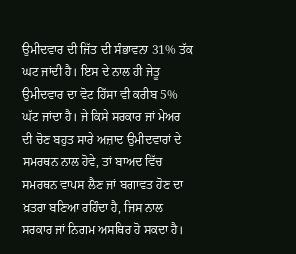ਉਮੀਦਵਾਰ ਦੀ ਜਿੱਤ ਦੀ ਸੰਭਾਵਨਾ 31% ਤੱਕ ਘਟ ਜਾਂਦੀ ਹੈ। ਇਸ ਦੇ ਨਾਲ ਹੀ ਜੇਤੂ ਉਮੀਦਵਾਰ ਦਾ ਵੋਟ ਹਿੱਸਾ ਵੀ ਕਰੀਬ 5% ਘੱਟ ਜਾਂਦਾ ਹੈ। ਜੇ ਕਿਸੇ ਸਰਕਾਰ ਜਾਂ ਮੇਅਰ ਦੀ ਚੋਣ ਬਹੁਤ ਸਾਰੇ ਅਜ਼ਾਦ ਉਮੀਦਵਾਰਾਂ ਦੇ ਸਮਰਥਨ ਨਾਲ ਹੋਵੇ, ਤਾਂ ਬਾਅਦ ਵਿੱਚ ਸਮਰਥਨ ਵਾਪਸ ਲੈਣ ਜਾਂ ਬਗਾਵਤ ਹੋਣ ਦਾ ਖ਼ਤਰਾ ਬਣਿਆ ਰਹਿੰਦਾ ਹੈ, ਜਿਸ ਨਾਲ ਸਰਕਾਰ ਜਾਂ ਨਿਗਮ ਅਸਥਿਰ ਹੋ ਸਕਦਾ ਹੈ।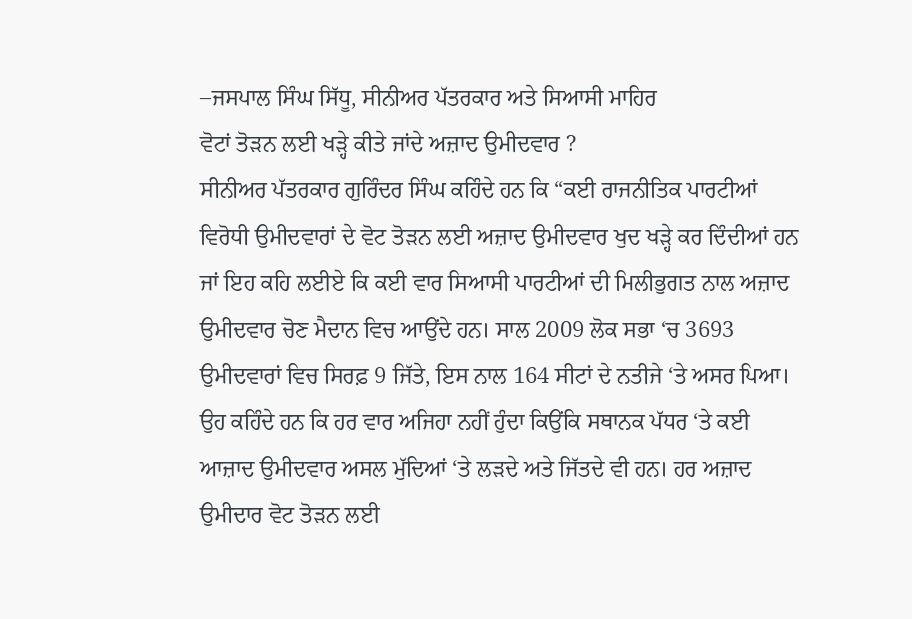–ਜਸਪਾਲ ਸਿੰਘ ਸਿੱਧੂ, ਸੀਨੀਅਰ ਪੱਤਰਕਾਰ ਅਤੇ ਸਿਆਸੀ ਮਾਹਿਰ
ਵੋਟਾਂ ਤੋੜਨ ਲਈ ਖੜ੍ਹੇ ਕੀਤੇ ਜਾਂਦੇ ਅਜ਼ਾਦ ਉਮੀਦਵਾਰ ?
ਸੀਨੀਅਰ ਪੱਤਰਕਾਰ ਗੁਰਿੰਦਰ ਸਿੰਘ ਕਹਿੰਦੇ ਹਨ ਕਿ “ਕਈ ਰਾਜਨੀਤਿਕ ਪਾਰਟੀਆਂ ਵਿਰੋਧੀ ਉਮੀਦਵਾਰਾਂ ਦੇ ਵੋਟ ਤੋੜਨ ਲਈ ਅਜ਼ਾਦ ਉਮੀਦਵਾਰ ਖੁਦ ਖੜ੍ਹੇ ਕਰ ਦਿੰਦੀਆਂ ਹਨ ਜਾਂ ਇਹ ਕਹਿ ਲਈਏ ਕਿ ਕਈ ਵਾਰ ਸਿਆਸੀ ਪਾਰਟੀਆਂ ਦੀ ਮਿਲੀਭੁਗਤ ਨਾਲ ਅਜ਼ਾਦ ਉਮੀਦਵਾਰ ਚੋਣ ਮੈਦਾਨ ਵਿਚ ਆਉਂਦੇ ਹਨ। ਸਾਲ 2009 ਲੋਕ ਸਭਾ ‘ਚ 3693 ਉਮੀਦਵਾਰਾਂ ਵਿਚ ਸਿਰਫ਼ 9 ਜਿੱਤੇ, ਇਸ ਨਾਲ 164 ਸੀਟਾਂ ਦੇ ਨਤੀਜੇ ‘ਤੇ ਅਸਰ ਪਿਆ। ਉਹ ਕਹਿੰਦੇ ਹਨ ਕਿ ਹਰ ਵਾਰ ਅਜਿਹਾ ਨਹੀਂ ਹੁੰਦਾ ਕਿਉਂਕਿ ਸਥਾਨਕ ਪੱਧਰ ‘ਤੇ ਕਈ ਆਜ਼ਾਦ ਉਮੀਦਵਾਰ ਅਸਲ ਮੁੱਦਿਆਂ ‘ਤੇ ਲੜਦੇ ਅਤੇ ਜਿੱਤਦੇ ਵੀ ਹਨ। ਹਰ ਅਜ਼ਾਦ ਉਮੀਦਾਰ ਵੋਟ ਤੋੜਨ ਲਈ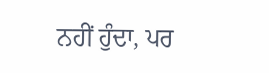ਨਹੀਂ ਹੁੰਦਾ, ਪਰ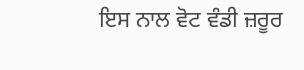ਇਸ ਨਾਲ ਵੋਟ ਵੰਡੀ ਜ਼ਰੂਰ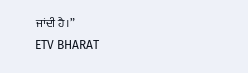ਜਾਂਦੀ ਹੈ।”
ETV BHARAT